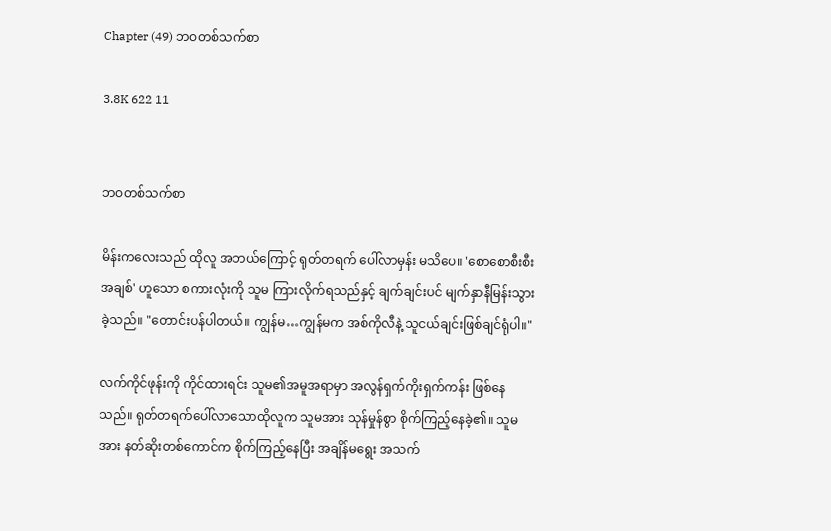Chapter (49) ဘဝတစ်သက်စာ

3.8K 622 11


ဘဝတစ်သက်စာ

မိန်းကလေးသည် ထိုလူ အဘယ်ကြောင့် ရုတ်တရက် ပေါ်လာမှန်း မသိပေ။ 'စောစောစီးစီးအချစ်' ဟူသော စကားလုံးကို သူမ ကြားလိုက်ရသည်နှင့် ချက်ချင်းပင် မျက်နှာနီမြန်းသွားခဲ့သည်။ "တောင်းပန်ပါတယ်။ ကျွန်မ…ကျွန်မက အစ်ကိုလီနဲ့ သူငယ်ချင်းဖြစ်ချင်ရုံပါ။"

လက်ကိုင်ဖုန်းကို ကိုင်ထားရင်း သူမ၏အမူအရာမှာ အလွန်ရှက်ကိုးရှက်ကန်း ဖြစ်နေသည်။ ရုတ်တရက်ပေါ်လာသောထိုလူက သူမအား သုန်မှုန်စွာ စိုက်ကြည့်နေခဲ့၏။ သူမအား နတ်ဆိုးတစ်ကောင်က စိုက်ကြည့်နေပြီး အချိန်မရွေး အသက်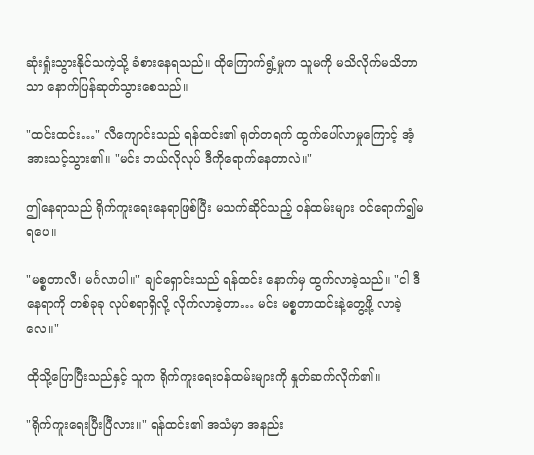ဆုံးရှုံးသွားနိုင်သကဲ့သို့ ခံစားနေရသည်။ ထိုကြောက်ရွံ့မှုက သူမကို မသိလိုက်မသိဘာသာ နောက်ပြန်ဆုတ်သွားစေသည်။

"ထင်းထင်း…" လီကျောင်းသည် ရန်ထင်း၏ ရုတ်တရက် ထွက်ပေါ်လာမှုကြောင့် အံ့အားသင့်သွား၏။ "မင်း ဘယ်လိုလုပ် ဒီကိုရောက်နေတာလဲ။"

ဤနေရာသည် ရိုက်ကူးရေးနေရာဖြစ်ပြီး မသက်ဆိုင်သည့် ဝန်ထမ်းများ ဝင်ရောက်၍မရပေ။

"မစ္စတာလီ၊ မင်္ဂလာပါ။" ချင်ရှောင်းသည် ရန်ထင်း နောက်မှ ထွက်လာခဲ့သည်။ "ငါ ဒီနေရာကို တစ်ခုခု လုပ်စရာရှိလို့ လိုက်လာခဲ့တာ… မင်း မစ္စတာထင်းနဲ့တွေ့ဖို့ လာခဲ့လေ။"

ထိုသို့ပြောပြီးသည်နှင့် သူက ရိုက်ကူးရေးဝန်ထမ်းများကို နှုတ်ဆက်လိုက်၏။

"ရိုက်ကူးရေးပြီးပြီလား။" ရန်ထင်း၏ အသံမှာ အနည်း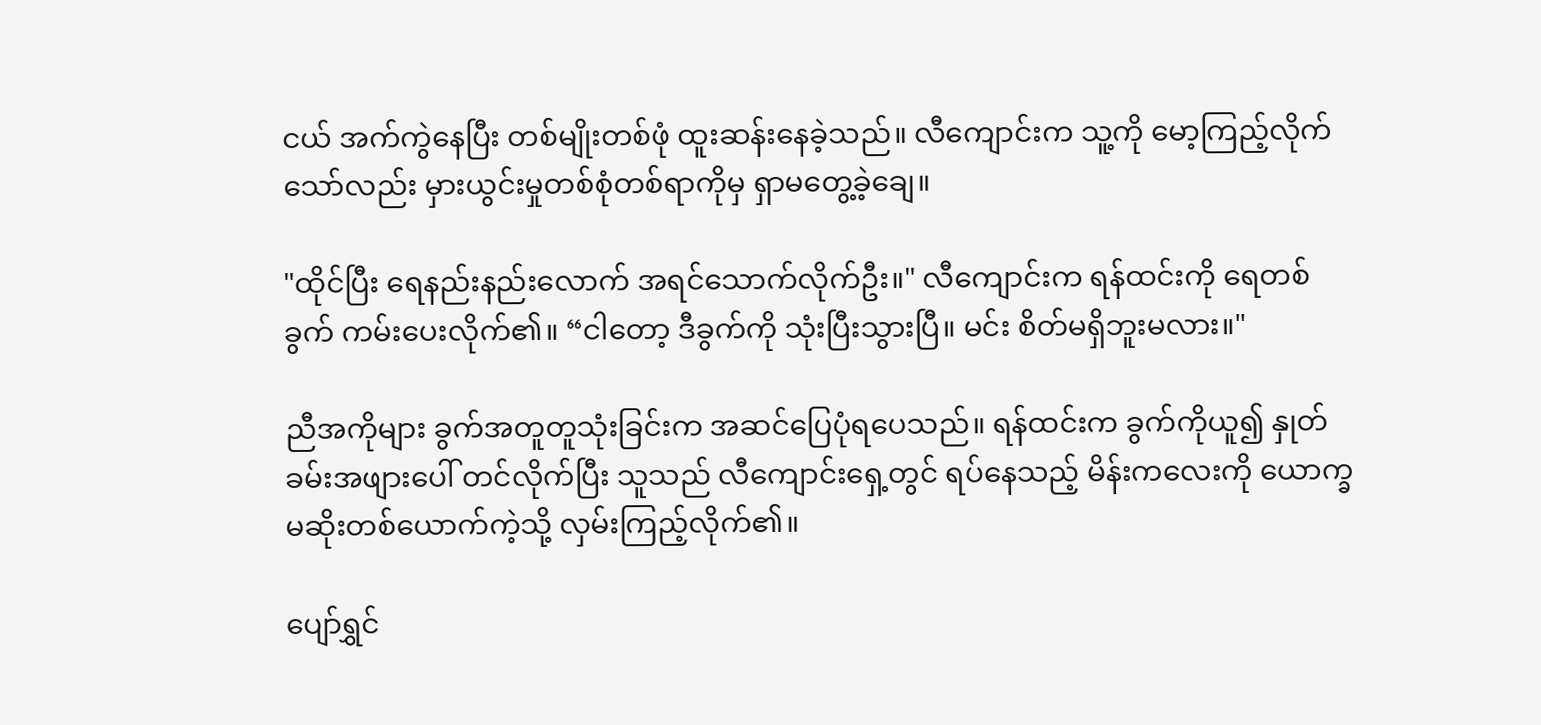ငယ် အက်ကွဲနေပြီး တစ်မျိုးတစ်ဖုံ ထူးဆန်းနေခဲ့သည်။ လီကျောင်းက သူ့ကို မော့ကြည့်လိုက်သော်လည်း မှားယွင်းမှုတစ်စုံတစ်ရာကိုမှ ရှာမတွေ့ခဲ့ချေ။

"ထိုင်ပြီး ရေနည်းနည်းလောက် အရင်သောက်လိုက်ဦး။" လီကျောင်းက ရန်ထင်းကို ရေတစ်ခွက် ကမ်းပေးလိုက်၏။ “ငါတော့ ဒီခွက်ကို သုံးပြီးသွားပြီ။ မင်း စိတ်မရှိဘူးမလား။"

ညီအကိုများ ခွက်အတူတူသုံးခြင်းက အဆင်ပြေပုံရပေသည်။ ရန်ထင်းက ခွက်ကိုယူ၍ နှုတ်ခမ်းအဖျားပေါ် တင်လိုက်ပြီး သူသည် လီကျောင်းရှေ့တွင် ရပ်နေသည့် မိန်းကလေးကို ယောက္ခမဆိုးတစ်ယောက်ကဲ့သို့ လှမ်းကြည့်လိုက်၏။

ပျော်ရွှင်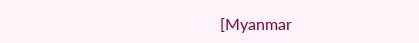[Myanmar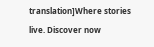translation]Where stories live. Discover now